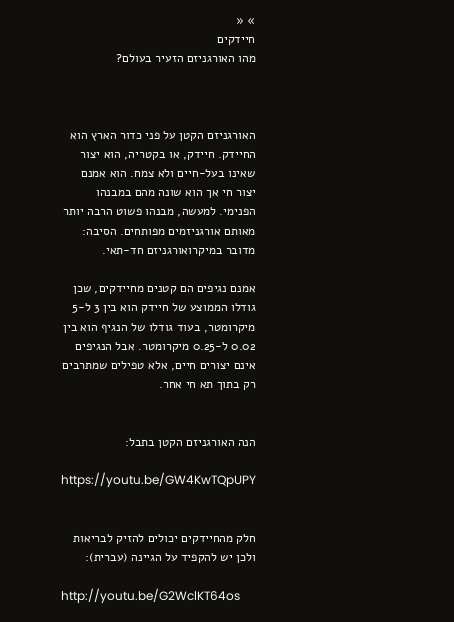» «
חיידקים
מהו האורגניזם הזעיר בעולם?



האורגניזם הקטן על פני כדור הארץ הוא החיידק. חיידק, או בקטריה, הוא יצור שאינו בעל-חיים ולא צמח. הוא אמנם יצור חי אך הוא שונה מהם במבנהו הפנימי. למעשה, מבנהו פשוט הרבה יותר מאותם אורגניזמים מפותחים. הסיבה: מדובר במיקרואורגניזם חד-תאי.

אמנם נגיפים הם קטנים מחיידקים, שכן גודלו הממוצע של חיידק הוא בין 3 ל-5 מיקרומטר, בעוד גודלו של הנגיף הוא בין 0.02 ל-0.25 מיקרומטר. אבל הנגיפים אינם יצורים חיים, אלא טפילים שמתרבים רק בתוך תא חי אחר.


הנה האורגניזם הקטן בתבל:

https://youtu.be/GW4KwTQpUPY


חלק מהחיידקים יכולים להזיק לבריאות ולכן יש להקפיד על הגיינה (עברית):

http://youtu.be/G2WclKT64os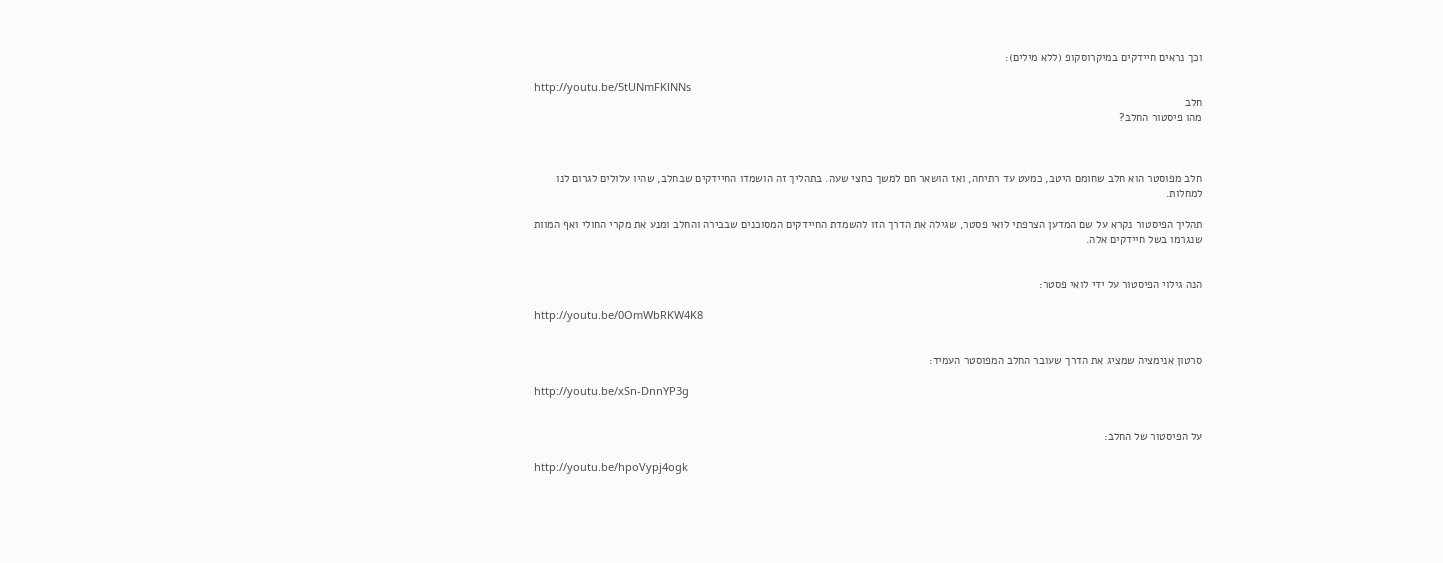וכך נראים חיידקים במיקרוסקופ (ללא מילים):

http://youtu.be/5tUNmFKlNNs
חלב
מהו פיסטור החלב?



חלב מפוסטר הוא חלב שחומם היטב, כמעט עד רתיחה, ואז הושאר חם למשך כחצי שעה. בתהליך זה הושמדו החיידקים שבחלב, שהיו עלולים לגרום לנו למחלות.

תהליך הפיסטור נקרא על שם המדען הצרפתי לואי פסטר, שגילה את הדרך הזו להשמדת החיידקים המסוכנים שבבירה והחלב ומנע את מקרי החולי ואף המוות שנגרמו בשל חיידקים אלה.


הנה גילוי הפיסטור על ידי לואי פסטר:

http://youtu.be/0OmWbRKW4K8


סרטון אנימציה שמציג את הדרך שעובר החלב המפוסטר העמיד:

http://youtu.be/xSn-DnnYP3g


על הפיסטור של החלב:

http://youtu.be/hpoVypj4ogk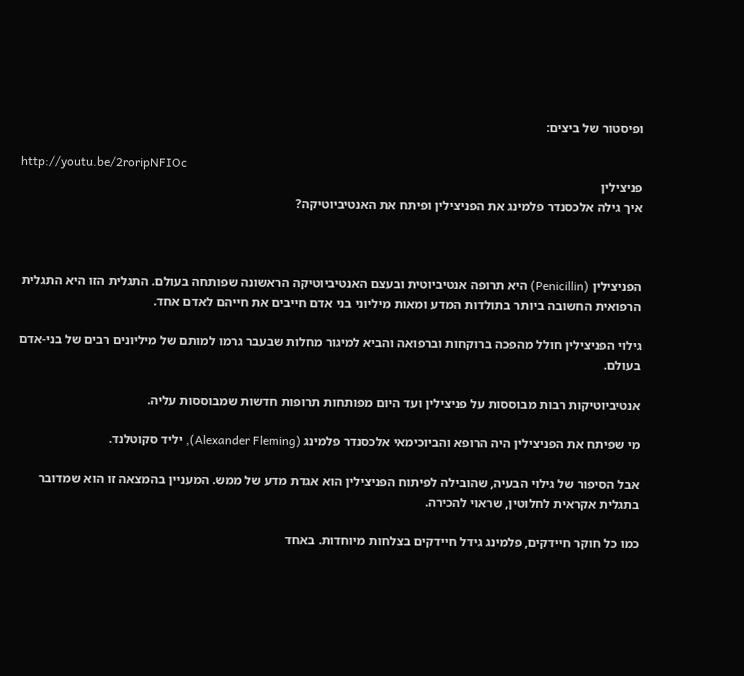ופיסטור של ביצים:

http://youtu.be/2roripNFIOc
פניצילין
איך גילה אלכסנדר פלמינג את הפניצילין ופיתח את האנטיביוטיקה?



הפניצילין (Penicillin) היא תרופה אנטיביוטית ובעצם האנטיביוטיקה הראשונה שפותחה בעולם. התגלית הזו היא התגלית הרפואית החשובה ביותר בתולדות המדע ומאות מיליוני בני אדם חייבים את חייהם לאדם אחד.

גילוי הפניצילין חולל מהפכה ברוקחות וברפואה והביא למיגור מחלות שבעבר גרמו למותם של מיליונים רבים של בני-אדם בעולם.

אנטיביוטיקות רבות מבוססות על פניצילין ועד היום מפותחות תרופות חדשות שמבוססות עליה.

מי שפיתח את הפניצילין היה הרופא והביוכימאי אלכסנדר פלמינג (Alexander Fleming), יליד סקוטלנד.

אבל הסיפור של גילוי הבעיה, שהובילה לפיתוח הפניצילין הוא אגדת מדע של ממש. המעניין בהמצאה זו הוא שמדובר בתגלית אקראית לחלוטין, שראוי להכירה.

כמו כל חוקר חיידקים, פלמינג גידל חיידקים בצלחות מיוחדות. באחד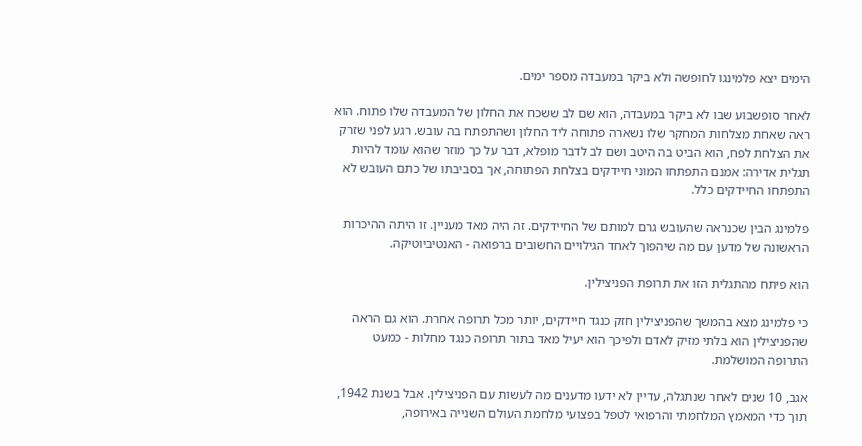הימים יצא פלמינגו לחופשה ולא ביקר במעבדה מספר ימים.

לאחר סופשבוע שבו לא ביקר במעבדה, הוא שם לב ששכח את החלון של המעבדה שלו פתוח. הוא ראה שאחת מצלחות המחקר שלו נשארה פתוחה ליד החלון ושהתפתח בה עובש. רגע לפני שזרק את הצלחת לפח, הוא הביט בה היטב ושם לב לדבר מופלא, דבר על כך מוזר שהוא עומד להיות תגלית אדירה: אמנם התפתחו המוני חיידקים בצלחת הפתוחה, אך בסביבתו של כתם העובש לא התפתחו החיידקים כלל.

פלמינג הבין שכנראה שהעובש גרם למותם של החיידקים. זה היה מאד מעניין. זו היתה ההיכרות הראשונה של מדען עם מה שיהפוך לאחד הגילויים החשובים ברפואה - האנטיביוטיקה.

הוא פיתח מהתגלית הזו את תרופת הפניצילין.

כי פלמינג מצא בהמשך שהפניצילין חזק כנגד חיידקים, יותר מכל תרופה אחרת. הוא גם הראה שהפניצילין הוא בלתי מזיק לאדם ולפיכך הוא יעיל מאד בתור תרופה כנגד מחלות - כמעט התרופה המושלמת.

אגב, 10 שנים לאחר שנתגלה, עדיין לא ידעו מדענים מה לעשות עם הפניצילין. אבל בשנת 1942, תוך כדי המאמץ המלחמתי והרפואי לטפל בפצועי מלחמת העולם השנייה באירופה,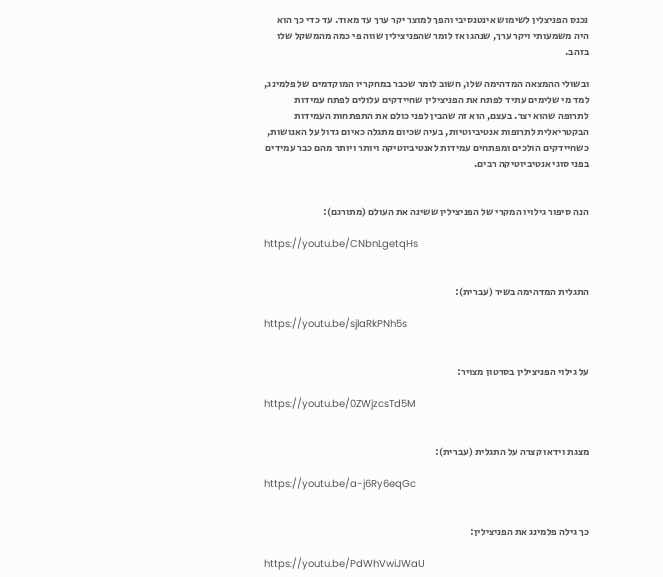נכנס הפניצלין לשימוש אינטנסיבי והפך למוצר יקר ערך עד מאוד. עד כדי כך הוא היה משמעותי ויקר ערך, שנהגו אז לומר שהפניצילין שווה פי כמה מהמשקל שלו בזהב.

ובשולי ההמצאה המדהימה שלו, חשוב לומר שכבר במחקריו המוקדמים של פלמינג, למד מי שלימים עתיד לפתח את הפניצילין שחיידקים עלולים לפתח עמידות לתרופה שהוא יצר. בעצם, הוא זה שהבין לפני כולם את התפתחות העמידות הבקטריאלית לתרופות אנטיביוטיות, בעיה שכיום מתגלה כאיום גדול על האנושות, כשחיידקים הולכים ומפתחים עמידות לאנטיביוטיקה ויותר ויותר מהם כבר עמידים בפני סוגי אנטיביוטיקה רבים.


הנה סיפור גילויו המקרי של הפניצילין ששינה את העולם (מתורגם):

https://youtu.be/CNbnLgetqHs


התגלית המדהימה בשיר (עברית):

https://youtu.be/sjlaRkPNh5s


על גילוי הפניצילין בסרטון מצויר:

https://youtu.be/0ZWjzcsTd5M


מצגת וידאו קצרה על התגלית (עברית):

https://youtu.be/a-j6Ry6eqGc


כך גילה פלמינג את הפניצילין:

https://youtu.be/PdWhVwiJWaU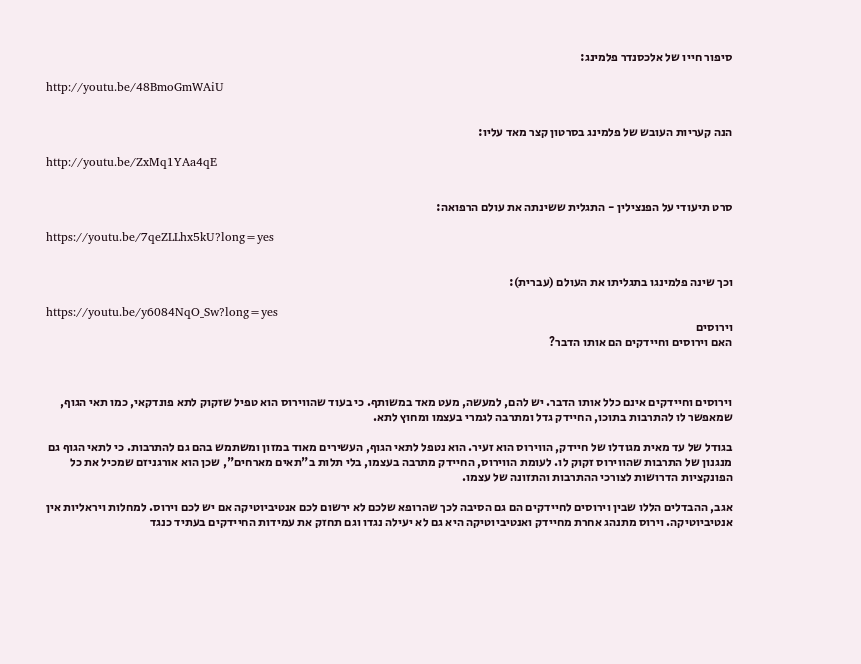סיפור חייו של אלכסנדר פלמינג:

http://youtu.be/48BmoGmWAiU


הנה קעריות העובש של פלמינג בסרטון קצר מאד עליו:

http://youtu.be/ZxMq1YAa4qE


סרט תיעודי על הפנצילין - התגלית ששינתה את עולם הרפואה:

https://youtu.be/7qeZLLhx5kU?long=yes


וכך שינה פלמינגו בתגליתו את העולם (עברית):

https://youtu.be/y6084NqO_Sw?long=yes
וירוסים
האם וירוסים וחיידקים הם אותו הדבר?



וירוסים וחיידקים אינם כלל אותו הדבר. יש להם, למעשה, מעט מאד במשותף. כי בעוד שהווירוס הוא טפיל שזקוק לתא פונדקאי, כמו תאי הגוף, שמאפשר לו להתרבות בתוכו, החיידק גדל ומתרבה לגמרי בעצמו ומחוץ לתא.

בגודל של עד מאית מגודלו של חיידק, הווירוס הוא זעיר. הוא נטפל לתאי הגוף, העשירים מאוד במזון ומשתמש בהם גם להתרבות. כי לתאי הגוף גם מנגנון של התרבות שהווירוס זקוק לו. לעומת הווירוס, החיידק מתרבה בעצמו, בלי תלות ב"תאים מארחים", שכן הוא אורגניזם שמכיל את כל הפונקציות הדרושות לצורכי ההתרבות והתזונה של עצמו.

אגב, ההבדלים הללו שבין וירוסים לחיידקים הם גם הסיבה לכך שהרופא שלכם לא ירשום לכם אנטיביוטיקה אם יש לכם וירוס. למחלות ויראליות אין אנטיביוטיקה. וירוס מתנהג אחרת מחיידק ואנטיביוטיקה היא גם לא יעילה נגדו וגם תחזק את עמידות החיידקים בעתיד כנגד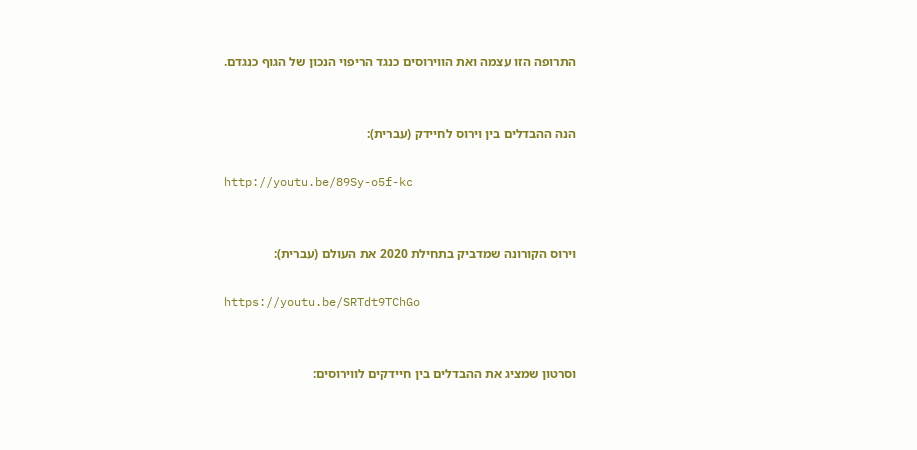התרופה הזו עצמה ואת הווירוסים כנגד הריפוי הנכון של הגוף כנגדם.


הנה ההבדלים בין וירוס לחיידק (עברית):

http://youtu.be/89Sy-o5f-kc


וירוס הקורונה שמדביק בתחילת 2020 את העולם (עברית):

https://youtu.be/SRTdt9TChGo


וסרטון שמציג את ההבדלים בין חיידקים לווירוסים: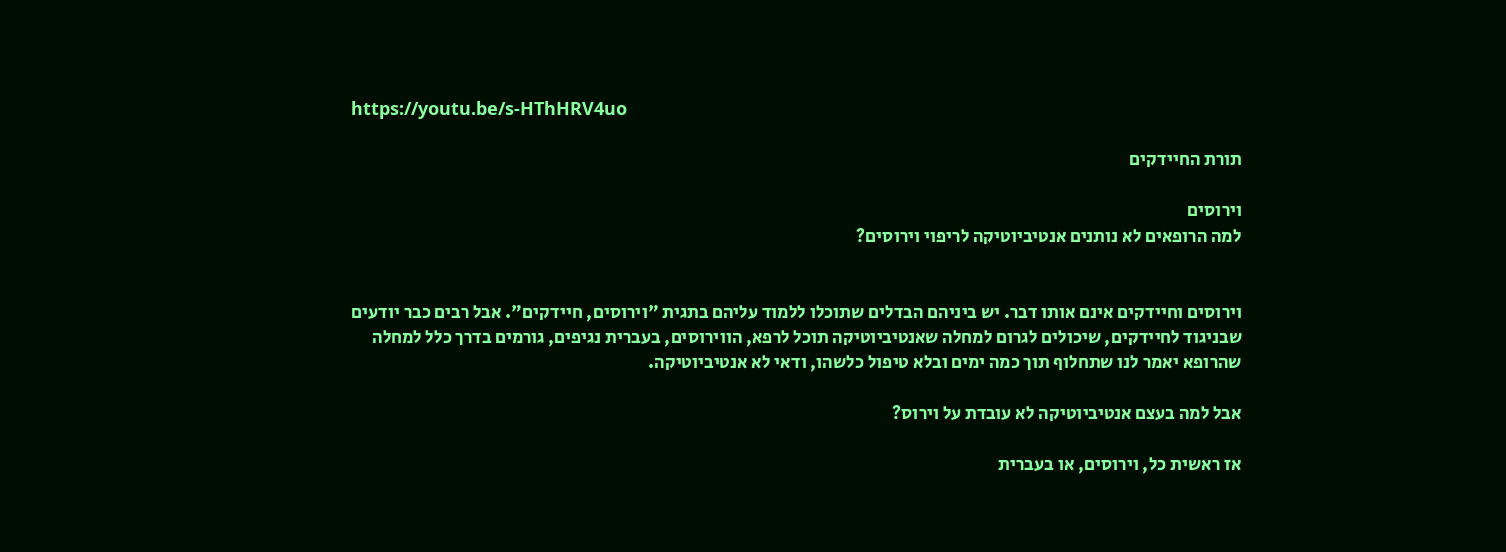https://youtu.be/s-HThHRV4uo

תורת החיידקים

וירוסים
למה הרופאים לא נותנים אנטיביוטיקה לריפוי וירוסים?


וירוסים וחיידקים אינם אותו דבר. יש ביניהם הבדלים שתוכלו ללמוד עליהם בתגית "וירוסים, חיידקים". אבל רבים כבר יודעים שבניגוד לחיידקים, שיכולים לגרום למחלה שאנטיביוטיקה תוכל לרפא, הווירוסים, בעברית נגיפים, גורמים בדרך כלל למחלה שהרופא יאמר לנו שתחלוף תוך כמה ימים ובלא טיפול כלשהו, ודאי לא אנטיביוטיקה.

אבל למה בעצם אנטיביוטיקה לא עובדת על וירוס?

אז ראשית כל, וירוסים, או בעברית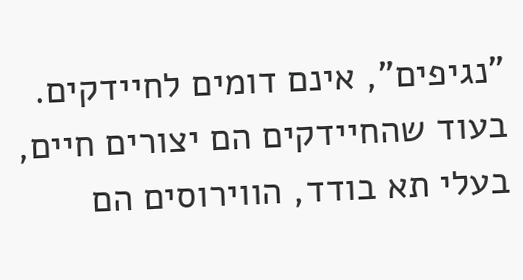"נגיפים", אינם דומים לחיידקים. בעוד שהחיידקים הם יצורים חיים, בעלי תא בודד, הווירוסים הם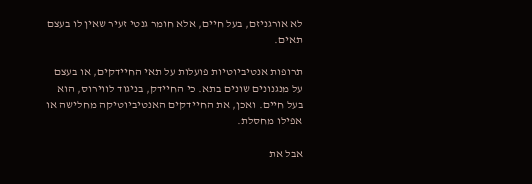לא אורגניזם, בעל חיים, אלא חומר גנטי זעיר שאין לו בעצם תאים.

תרופות אנטיביוטיות פועלות על תאי החיידקים, או בעצם על מנגנונים שונים בתא. כי החיידק, בניגוד לווירוס, הוא בעל חיים. ואכן, את החיידקים האנטיביוטיקה מחלישה או אפילו מחסלת.

אבל את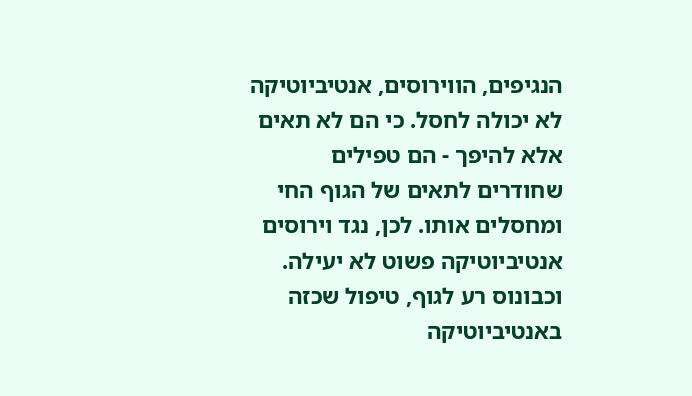הנגיפים, הווירוסים, אנטיביוטיקה לא יכולה לחסל. כי הם לא תאים אלא להיפך - הם טפילים שחודרים לתאים של הגוף החי ומחסלים אותו. לכן, נגד וירוסים אנטיביוטיקה פשוט לא יעילה. וכבונוס רע לגוף, טיפול שכזה באנטיביוטיקה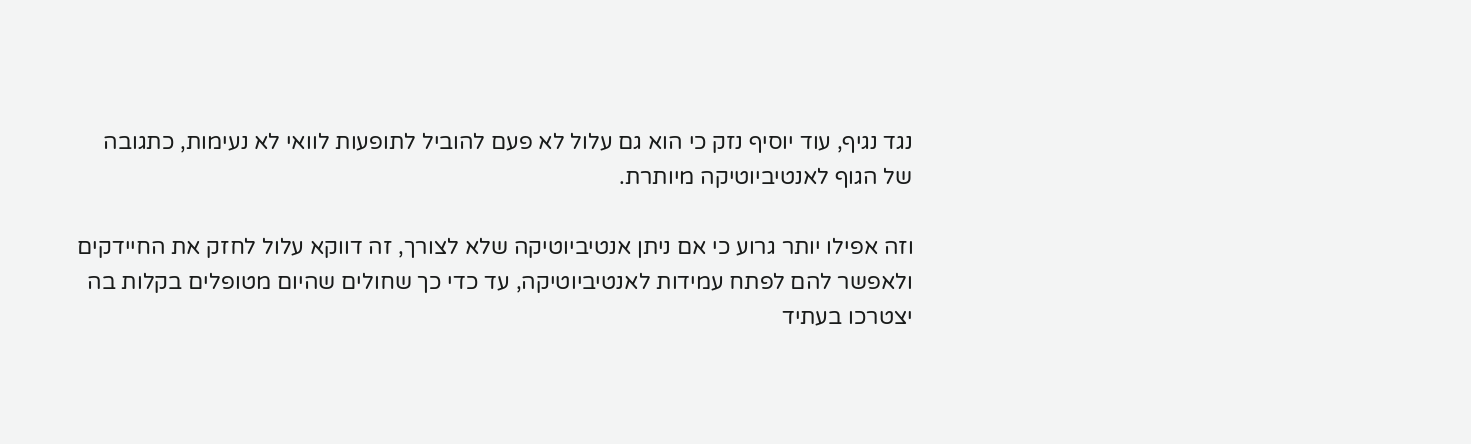נגד נגיף, עוד יוסיף נזק כי הוא גם עלול לא פעם להוביל לתופעות לוואי לא נעימות, כתגובה של הגוף לאנטיביוטיקה מיותרת.

וזה אפילו יותר גרוע כי אם ניתן אנטיביוטיקה שלא לצורך, זה דווקא עלול לחזק את החיידקים ולאפשר להם לפתח עמידות לאנטיביוטיקה, עד כדי כך שחולים שהיום מטופלים בקלות בה יצטרכו בעתיד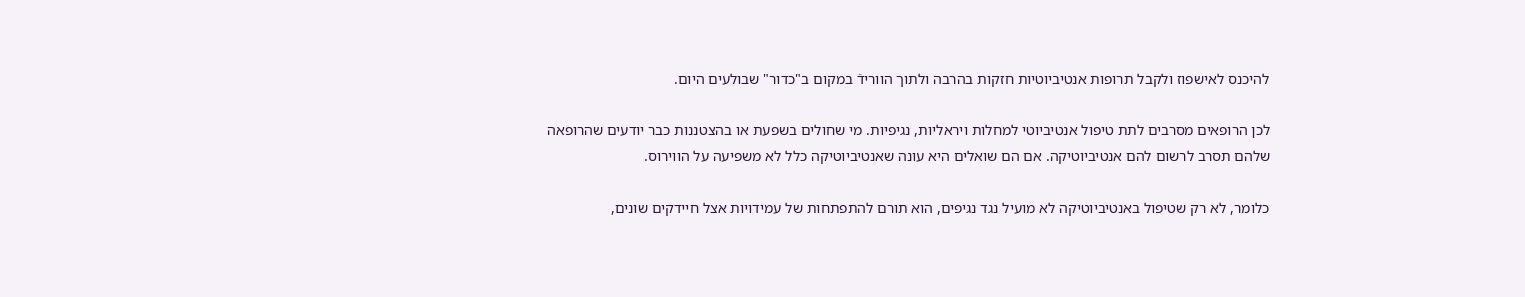להיכנס לאישפוז ולקבל תרופות אנטיביוטיות חזקות בהרבה ולתוך הוורידֿ במקום ב"כדור" שבולעים היום.

לכן הרופאים מסרבים לתת טיפול אנטיביוטי למחלות ויראליות, נגיפיות. מי שחולים בשפעת או בהצטננות כבר יודעים שהרופאה שלהם תסרב לרשום להם אנטיביוטיקה. אם הם שואלים היא עונה שאנטיביוטיקה כלל לא משפיעה על הווירוס.

כלומר, לא רק שטיפול באנטיביוטיקה לא מועיל נגד נגיפים, הוא תורם להתפתחות של עמידויות אצל חיידקים שונים,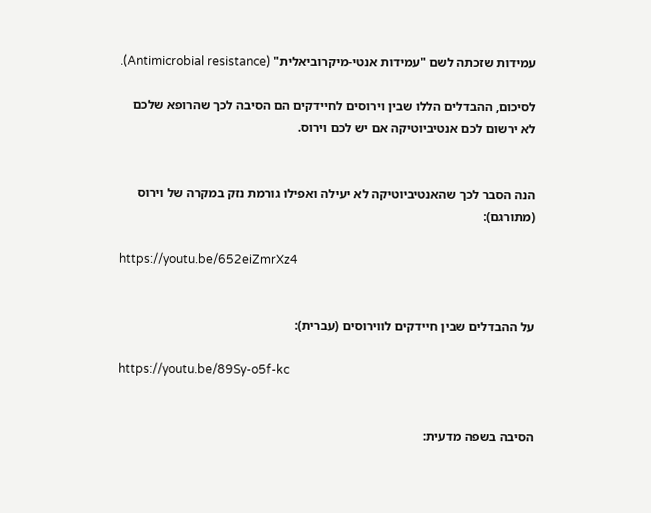עמידות שזכתה לשם "עמידות אנטי-מיקרוביאלית" (Antimicrobial resistance).

לסיכום, ההבדלים הללו שבין וירוסים לחיידקים הם הסיבה לכך שהרופא שלכם לא ירשום לכם אנטיביוטיקה אם יש לכם וירוס.


הנה הסבר לכך שהאנטיביוטיקה לא יעילה ואפילו גורמת נזק במקרה של וירוס (מתורגם):

https://youtu.be/652eiZmrXz4


על ההבדלים שבין חיידקים לווירוסים (עברית):

https://youtu.be/89Sy-o5f-kc


הסיבה בשפה מדעית: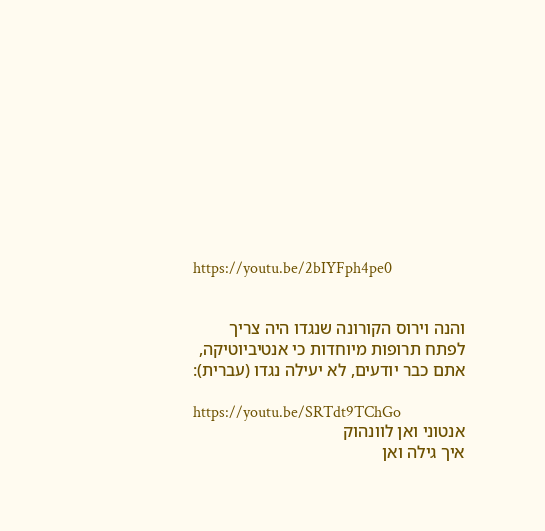https://youtu.be/2bIYFph4pe0


והנה וירוס הקורונה שנגדו היה צריך לפתח תרופות מיוחדות כי אנטיביוטיקה, אתם כבר יודעים, לא יעילה נגדו (עברית):

https://youtu.be/SRTdt9TChGo
אנטוני ואן לוונהוק
איך גילה ואן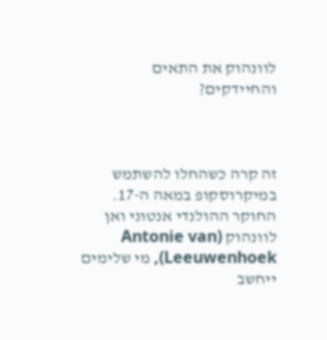לוונהוק את התאים והחיידקים?



זה קרה כשהחלו להשתמש במיקרוסקופ במאה ה-17. החוקר ההולנדי אנטוני ואן לוונהוק (Antonie van Leeuwenhoek), מי שלימים ייחשב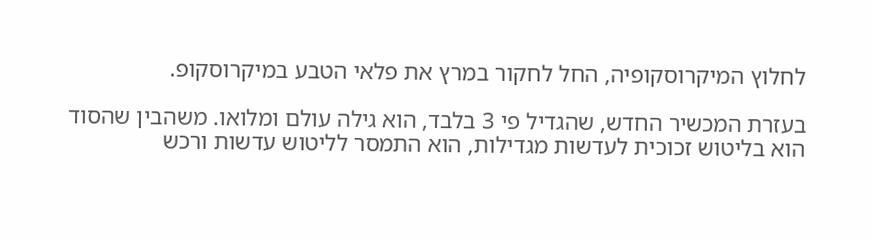לחלוץ המיקרוסקופיה, החל לחקור במרץ את פלאי הטבע במיקרוסקופ.

בעזרת המכשיר החדש, שהגדיל פי 3 בלבד, הוא גילה עולם ומלואו. משהבין שהסוד הוא בליטוש זכוכית לעדשות מגדילות, הוא התמסר לליטוש עדשות ורכש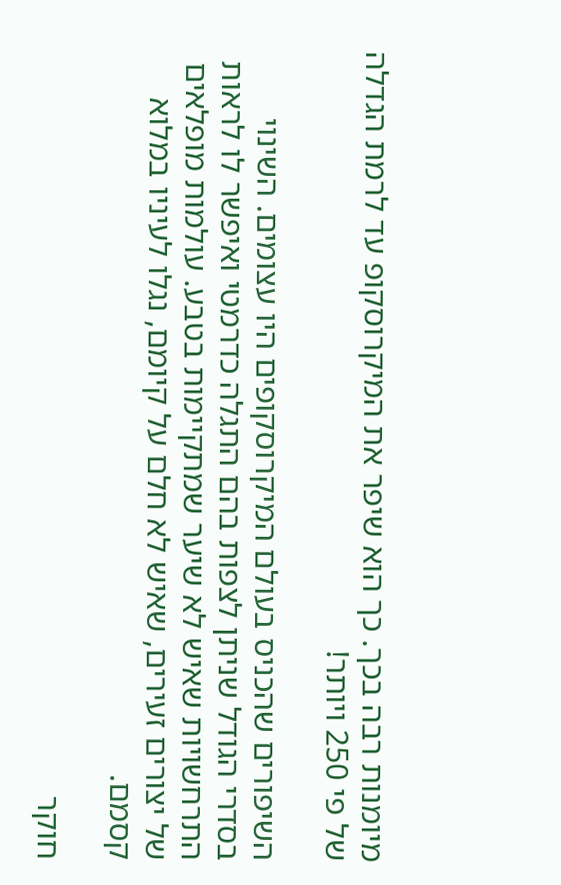מיומנות רבה בכך. כך הוא שיפר את המיקרוסקופ עד לרמת הגדלה של פי 250 ויותר!

השיפורים שהכניס בעולם המיקרוסקופים היו עצומים. השינוי בסדרי הגודל שניתן לצפות בהם התגלה כדרמטי ואיפשר לו לראות התרחשויות שאיש לא שיער שמתקיימות בטבע. עולמות מופלאים של יצורים זעירים, שאיש לא חלם על קיומם, נגלו לעיניו במלוא קסמם.

חוקר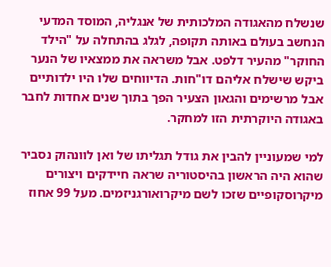שנשלח מהאגודה המלכותית של אנגליה, המוסד המדעי הנחשב בעולם באותה תקופה, לגלג בהתחלה על "הילד החוקר" מהעיר דלפט. אבל משראה את ממצאיו של הנער ביקש שישלח אליהם דו"חות. הדיווחים שלו היו ילדותיים אבל מרשימים והגאון הצעיר הפך בתוך שנים אחדות לחבר באגודה היוקרתית הזו למחקר.

למי שמעוניין להבין את גודל תגליתו של ואן לוונהוק נסביר שהוא היה הראשון בהיסטוריה שראה חיידקים ויצורים מיקרוסקופיים שזכו לשם מיקרואורגניזמים. מעל 99 אחוז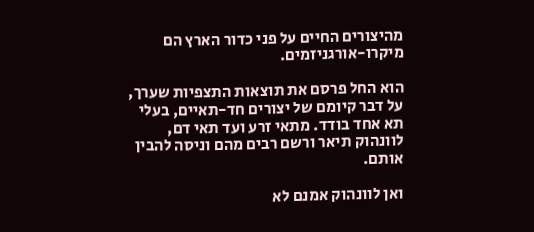מהיצורים החיים על פני כדור הארץ הם מיקרו-אורגניזמים.

הוא החל פרסם את תוצאות התצפיות שערך, על דבר קיומם של יצורים חד-תאיים, בעלי תא אחד בודד. מתאי זרע ועד תאי דם, לוונהוק תיאר ורשם רבים מהם וניסה להבין אותם.

ואן לוונהוק אמנם לא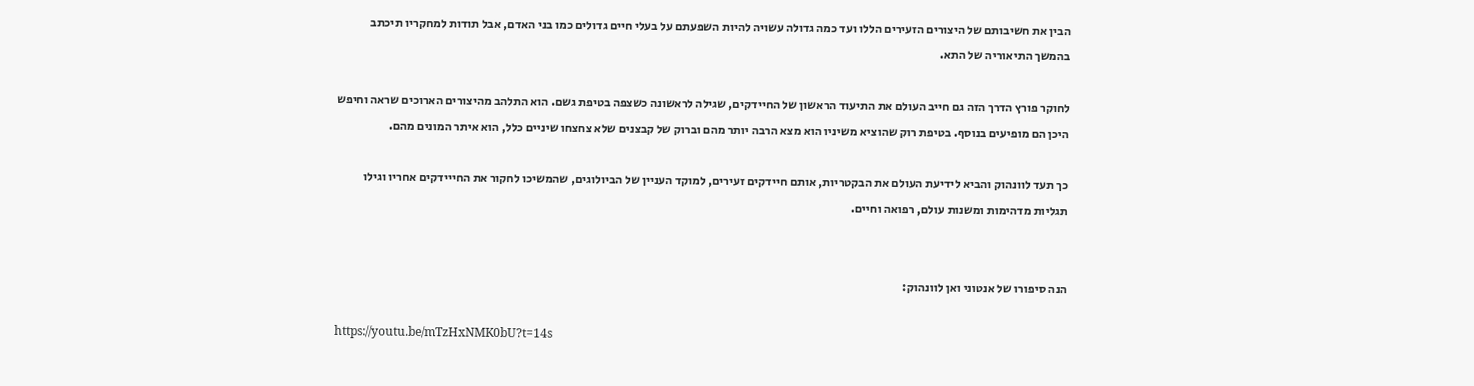הבין את חשיבותם של היצורים הזעירים הללו ועד כמה גדולה עשויה להיות השפעתם על בעלי חיים גדולים כמו בני האדם, אבל תודות למחקריו תיכתב בהמשך התיאוריה של התא.

לחוקר פורץ הדרך הזה גם חייב העולם את התיעוד הראשון של החיידקים, שגילה לראשונה כשצפה בטיפת גשם. הוא התלהב מהיצורים הארוכים שראה וחיפש היכן הם מופיעים בנוסף. בטיפת רוק שהוציא משיניו הוא מצא הרבה יותר מהם וברוק של קבצנים שלא צחצחו שיניים כלל, הוא איתר המונים מהם.

כך תעד לוונהוק והביא לידיעת העולם את הבקטריות, אותם חיידקים זעירים, למוקד העניין של הביולוגים, שהמשיכו לחקור את החייידקים אחריו וגילו תגליות מדהימות ומשנות עולם, רפואה וחיים.


הנה סיפורו של אנטוני ואן לוונהוק:

https://youtu.be/mTzHxNMK0bU?t=14s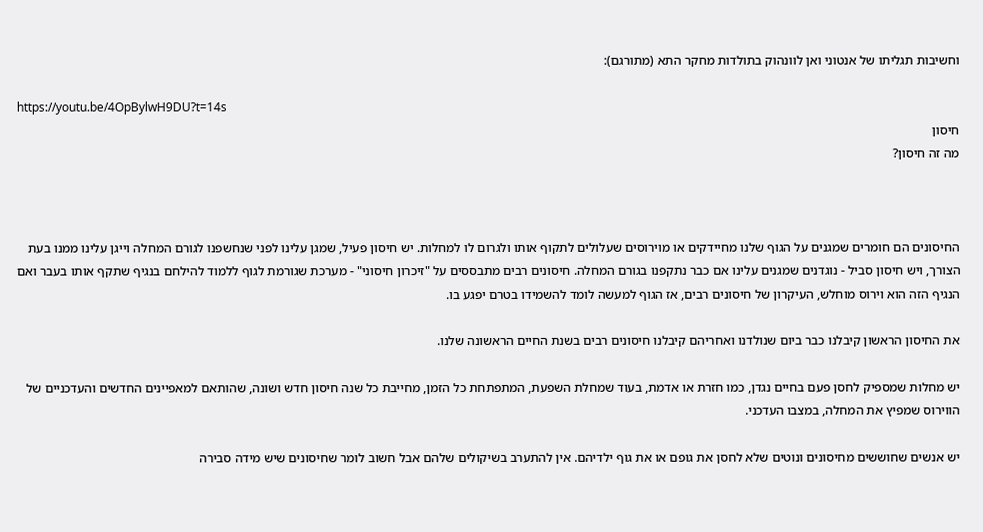וחשיבות תגליתו של אנטוני ואן לוונהוק בתולדות מחקר התא (מתורגם):

https://youtu.be/4OpBylwH9DU?t=14s
חיסון
מה זה חיסון?



החיסונים הם חומרים שמגנים על הגוף שלנו מחיידקים או מוירוסים שעלולים לתקוף אותו ולגרום לו למחלות. יש חיסון פעיל, שמגן עלינו לפני שנחשפנו לגורם המחלה וייגן עלינו ממנו בעת הצורך, ויש חיסון סביל - נוגדנים שמגנים עלינו אם כבר נתקפנו בגורם המחלה. חיסונים רבים מתבססים על "זיכרון חיסוני" - מערכת שגורמת לגוף ללמוד להילחם בנגיף שתקף אותו בעבר ואם הנגיף הזה הוא וירוס מוחלש, העיקרון של חיסונים רבים, אז הגוף למעשה לומד להשמידו בטרם יפגע בו.

את החיסון הראשון קיבלנו כבר ביום שנולדנו ואחריהם קיבלנו חיסונים רבים בשנת החיים הראשונה שלנו.

יש מחלות שמספיק לחסן פעם בחיים נגדן, כמו חזרת או אדמת, בעוד שמחלת השפעת, המתפתחת כל הזמן, מחייבת כל שנה חיסון חדש ושונה, שהותאם למאפיינים החדשים והעדכניים של הווירוס שמפיץ את המחלה, במצבו העדכני.

יש אנשים שחוששים מחיסונים ונוטים שלא לחסן את גופם או את גוף ילדיהם. אין להתערב בשיקולים שלהם אבל חשוב לומר שחיסונים שיש מידה סבירה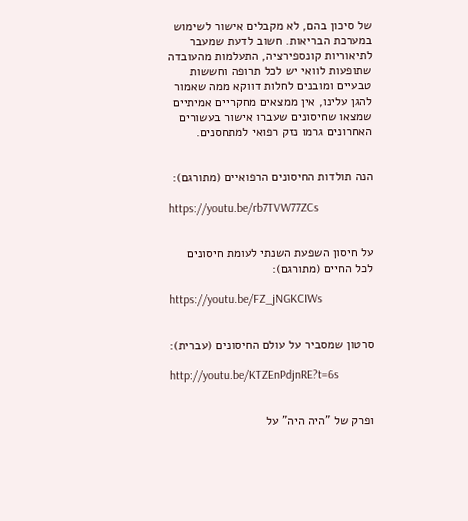של סיכון בהם, לא מקבלים אישור לשימוש במערכת הבריאות. חשוב לדעת שמעבר לתיאוריות קונספירציה, התעלמות מהעובדה שתופעות לוואי יש לכל תרופה וחששות טבעיים ומובנים לחלות דווקא ממה שאמור להגן עלינו, אין ממצאים מחקריים אמיתיים שמצאו שחיסונים שעברו אישור בעשורים האחרונים גרמו נזק רפואי למתחסנים.


הנה תולדות החיסונים הרפואיים (מתורגם):

https://youtu.be/rb7TVW77ZCs


על חיסון השפעת השנתי לעומת חיסונים לכל החיים (מתורגם):

https://youtu.be/FZ_jNGKCIWs


סרטון שמסביר על עולם החיסונים (עברית):

http://youtu.be/KTZEnPdjnRE?t=6s


ופרק של "היה היה" על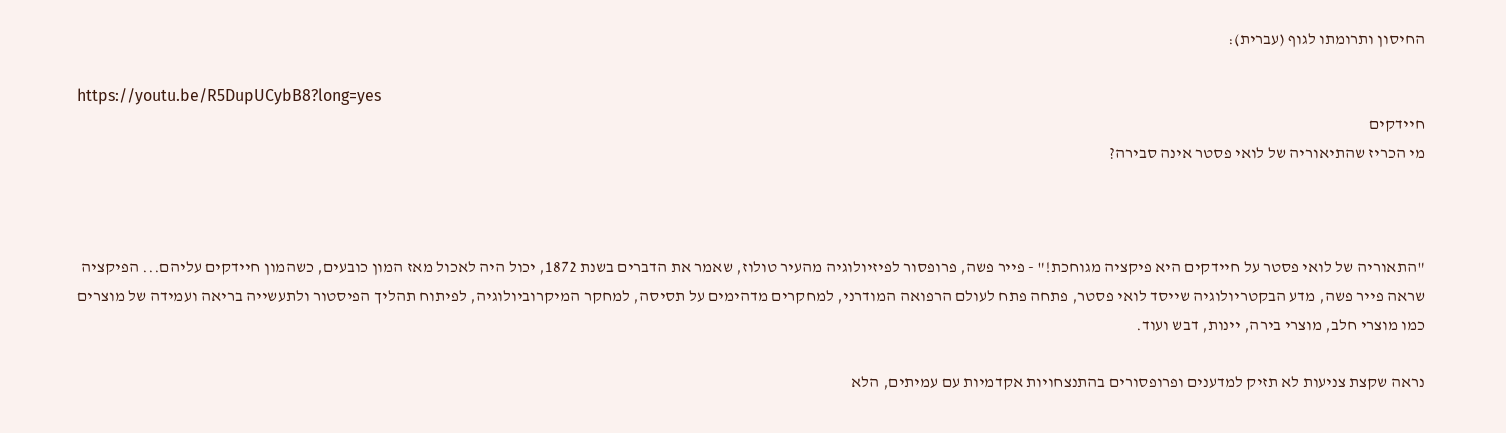החיסון ותרומתו לגוף (עברית):

https://youtu.be/R5DupUCybB8?long=yes
חיידקים
מי הכריז שהתיאוריה של לואי פסטר אינה סבירה?



"התאוריה של לואי פסטר על חיידקים היא פיקציה מגוחכת!" - פייר פשה, פרופסור לפיזיולוגיה מהעיר טולוז, שאמר את הדברים בשנת 1872, יכול היה לאכול מאז המון כובעים, כשהמון חיידקים עליהם... הפיקציה שראה פייר פשה, מדע הבקטריולוגיה שייסד לואי פסטר, פתחה פתח לעולם הרפואה המודרני, למחקרים מדהימים על תסיסה, למחקר המיקרוביולוגיה, לפיתוח תהליך הפיסטור ולתעשייה בריאה ועמידה של מוצרים כמו מוצרי חלב, מוצרי בירה, יינות, דבש ועוד.

נראה שקצת צניעות לא תזיק למדענים ופרופסורים בהתנצחויות אקדמיות עם עמיתים, הלא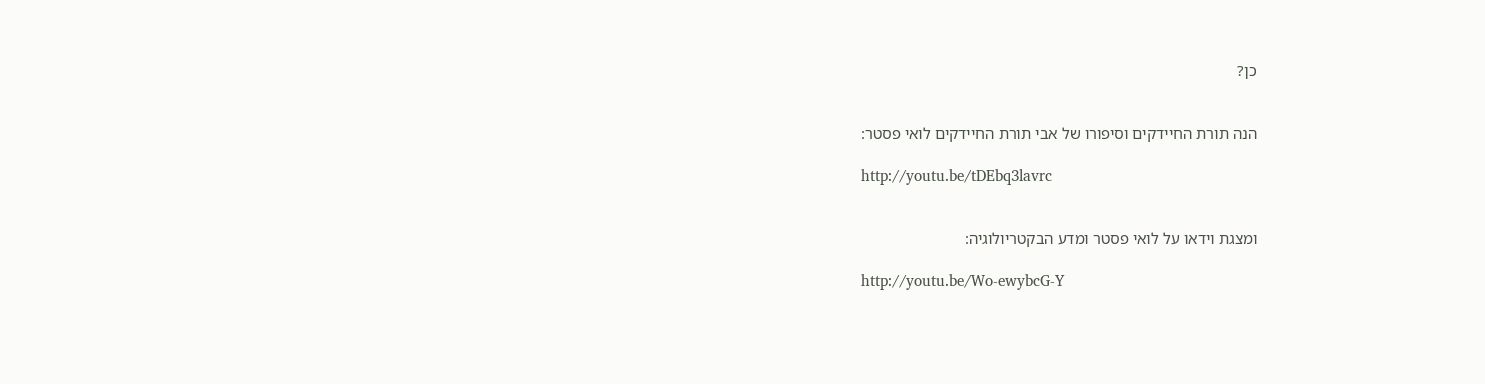כן?


הנה תורת החיידקים וסיפורו של אבי תורת החיידקים לואי פסטר:

http://youtu.be/tDEbq3lavrc


ומצגת וידאו על לואי פסטר ומדע הבקטריולוגיה:

http://youtu.be/Wo-ewybcG-Y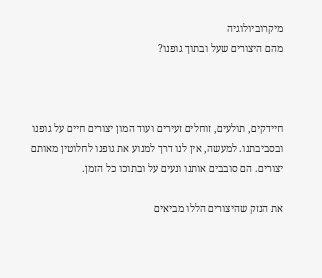מיקרוביולוגיה
מהם היצורים שעל ובתוך גופנו?



חיידקים, תולעים, זוחלים זעירים ועוד המון יצורים חיים על גופנו ובסביבתנו. למעשה, אין לנו דרך למנוע את גופנו לחלוטין מאותם יצורים. הם סובבים אותנו ונעים על ובתוכו כל הזמן.

את הנזק שהיצורים הללו מביאים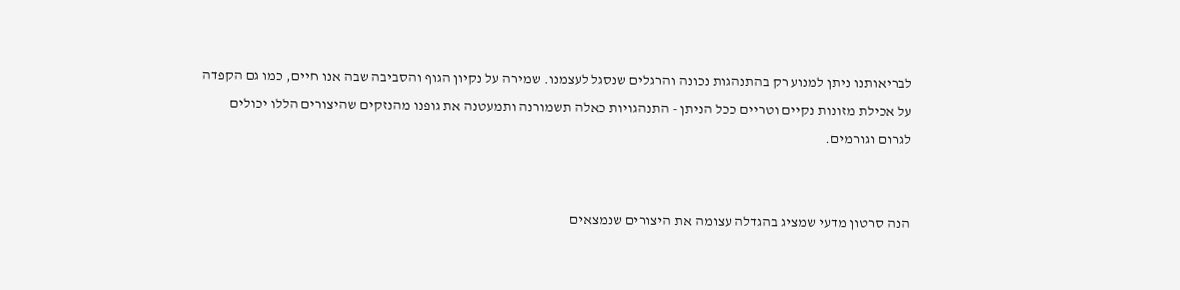לבריאותנו ניתן למנוע רק בהתנהגות נכונה והרגלים שנסגל לעצמנו. שמירה על נקיון הגוף והסביבה שבה אנו חיים, כמו גם הקפדה על אכילת מזונות נקיים וטריים ככל הניתן - התנהגויות כאלה תשמורנה ותמעטנה את גופנו מהנזקים שהיצורים הללו יכולים לגרום וגורמים.


הנה סרטון מדעי שמציג בהגדלה עצומה את היצורים שנמצאים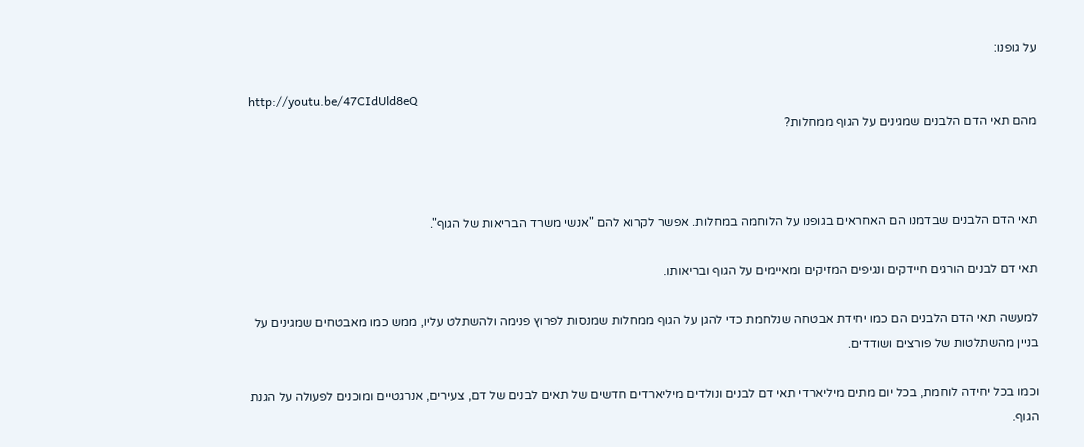על גופנו:

http://youtu.be/47CIdUld8eQ
מהם תאי הדם הלבנים שמגינים על הגוף ממחלות?



תאי הדם הלבנים שבדמנו הם האחראים בגופנו על הלוחמה במחלות. אפשר לקרוא להם "אנשי משרד הבריאות של הגוף".

תאי דם לבנים הורגים חיידקים ונגיפים המזיקים ומאיימים על הגוף ובריאותו.

למעשה תאי הדם הלבנים הם כמו יחידת אבטחה שנלחמת כדי להגן על הגוף ממחלות שמנסות לפרוץ פנימה ולהשתלט עליו, ממש כמו מאבטחים שמגינים על בניין מהשתלטות של פורצים ושודדים.

וכמו בכל יחידה לוחמת, בכל יום מתים מיליארדי תאי דם לבנים ונולדים מיליארדים חדשים של תאים לבנים של דם, צעירים, אנרגטיים ומוכנים לפעולה על הגנת הגוף.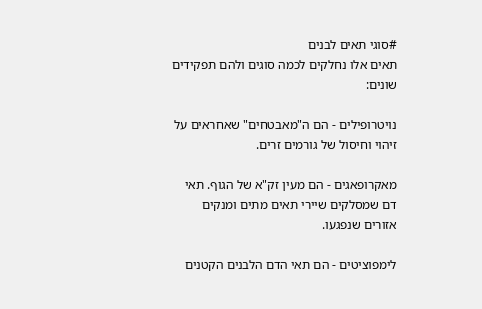#סוגי תאים לבנים
תאים אלו נחלקים לכמה סוגים ולהם תפקידים שונים:

נויטרופילים - הם ה"מאבטחים" שאחראים על זיהוי וחיסול של גורמים זרים.

מאקרופאגים - הם מעין זק"א של הגוף. תאי דם שמסלקים שיירי תאים מתים ומנקים אזורים שנפגעו.

לימפוציטים - הם תאי הדם הלבנים הקטנים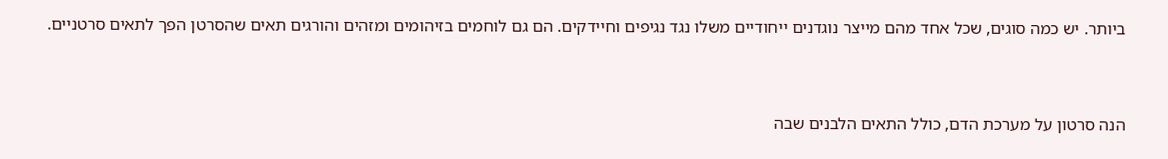ביותר. יש כמה סוגים, שכל אחד מהם מייצר נוגדנים ייחודיים משלו נגד נגיפים וחיידקים. הם גם לוחמים בזיהומים ומזהים והורגים תאים שהסרטן הפך לתאים סרטניים.


הנה סרטון על מערכת הדם, כולל התאים הלבנים שבה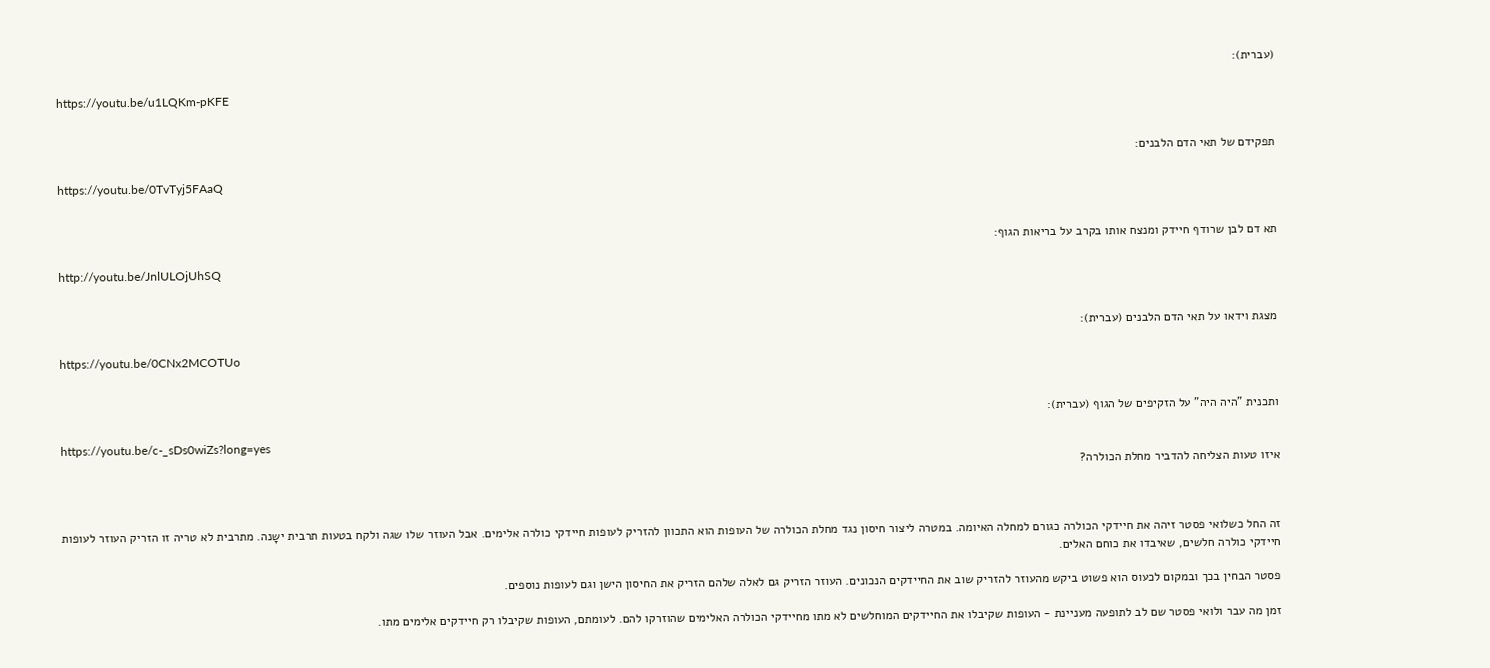(עברית):

https://youtu.be/u1LQKm-pKFE


תפקידם של תאי הדם הלבנים:

https://youtu.be/0TvTyj5FAaQ


תא דם לבן שרודף חיידק ומנצח אותו בקרב על בריאות הגוף:

http://youtu.be/JnlULOjUhSQ


מצגת וידאו על תאי הדם הלבנים (עברית):

https://youtu.be/0CNx2MCOTUo


ותכנית "היה היה" על הזקיפים של הגוף (עברית):

https://youtu.be/c-_sDs0wiZs?long=yes
איזו טעות הצליחה להדביר מחלת הכולרה?



זה החל כשלואי פסטר זיהה את חיידקי הכולרה כגורם למחלה האיומה. במטרה ליצור חיסון נגד מחלת הכולרה של העופות הוא התכוון להזריק לעופות חיידקי כולרה אלימים. אבל העוזר שלו שגה ולקח בטעות תרבית ישָנה. מתרבית לא טריה זו הזריק העוזר לעופות חיידקי כולרה חלשים, שאיבדו את כוחם האלים.

פסטר הבחין בכך ובמקום לכעוס הוא פשוט ביקש מהעוזר להזריק שוב את החיידקים הנכונים. העוזר הזריק גם לאלה שלהם הזריק את החיסון הישן וגם לעופות נוספים.

זמן מה עבר ולואי פסטר שם לב לתופעה מעניינת - העופות שקיבלו את החיידקים המוחלשים לא מתו מחיידקי הכולרה האלימים שהוזרקו להם. לעומתם, העופות שקיבלו רק חיידקים אלימים מתו.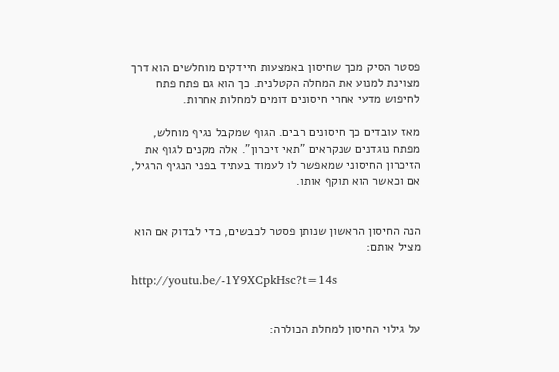פסטר הסיק מכך שחיסון באמצעות חיידקים מוחלשים הוא דרך מצוינת למנוע את המחלה הקטלנית. כך הוא גם פתח פתח לחיפוש מדעי אחרי חיסונים דומים למחלות אחרות.

מאז עובדים כך חיסונים רבים. הגוף שמקבל נגיף מוחלש, מפתח נוגדנים שנקראים "תאי זיכרון". אלה מקנים לגוף את הזיכרון החיסוני שמאפשר לו לעמוד בעתיד בפני הנגיף הרגיל, אם וכאשר הוא תוקף אותו.


הנה החיסון הראשון שנותן פסטר לכבשים, כדי לבדוק אם הוא מציל אותם:

http://youtu.be/-1Y9XCpkHsc?t=14s


על גילוי החיסון למחלת הכולרה: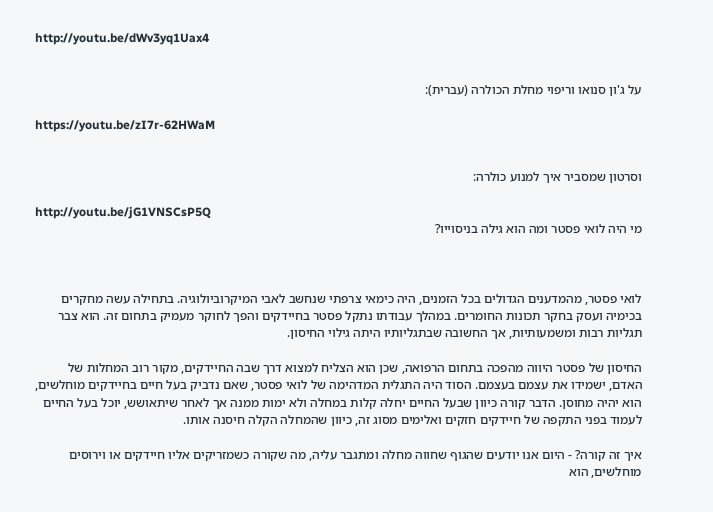http://youtu.be/dWv3yq1Uax4


על ג'ון סנואו וריפוי מחלת הכולרה (עברית):

https://youtu.be/zI7r-62HWaM


וסרטון שמסביר איך למנוע כולרה:

http://youtu.be/jG1VNSCsP5Q
מי היה לואי פסטר ומה הוא גילה בניסוייו?



לואי פסטר, מהמדענים הגדולים בכל הזמנים, היה כימאי צרפתי שנחשב לאבי המיקרוביולוגיה. בתחילה עשה מחקרים בכימיה ועסק בחקר תכונות החומרים. במהלך עבודתו נתקל פסטר בחיידקים והפך לחוקר מעמיק בתחום זה. הוא צבר תגליות רבות ומשמעותיות, אך החשובה שבתגליותיו היתה גילוי החיסון.

החיסון של פסטר היווה מהפכה בתחום הרפואה, שכן הוא הצליח למצוא דרך שבה החיידקים, מקור רוב המחלות של האדם, ישמידו את עצמם בעצמם. הסוד היה התגלית המדהימה של לואי פסטר, שאם נדביק בעל חיים בחיידקים מוחלשים, הוא יהיה מחוסן. הדבר קורה כיוון שבעל החיים יחלה קלות במחלה ולא ימות ממנה אך לאחר שיתאושש, יוכל בעל החיים לעמוד בפני התקפה של חיידקים חזקים ואלימים מסוג זה, כיוון שהמחלה הקלה חיסנה אותו.

איך זה קורה? - היום אנו יודעים שהגוף שחווה מחלה ומתגבר עליה, מה שקורה כשמזריקים אליו חיידקים או וירוסים מוחלשים, הוא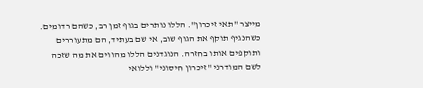מייצר "תאי זיכרון". הללו נותרים בגוף זמן רב, כשהם רדומים. כשהנגיף תוקף את הגוף שוב, אי שם בעתיד, הם מתעוררים ותוקפים אותו בחזרה. הנוגדנים הללו מהווים את מה שזכה לשם המודרני "זיכרון חיסוני" וללואי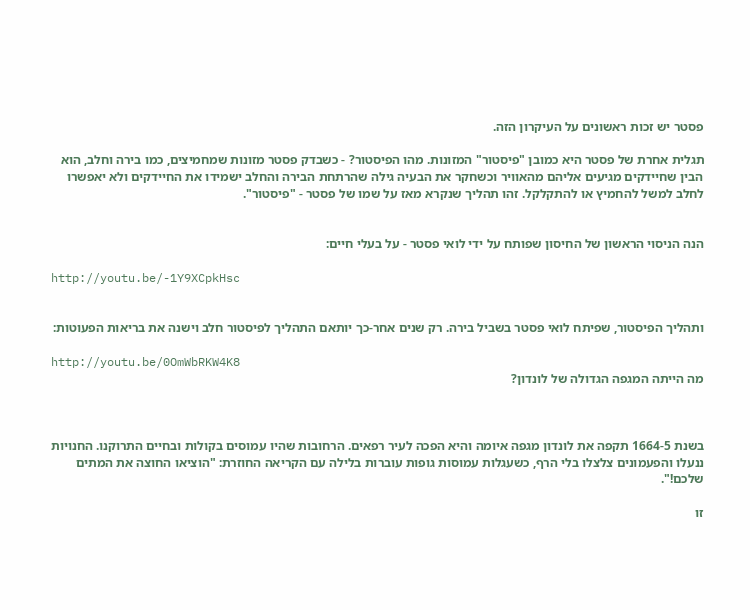פסטר יש זכות ראשונים על העיקרון הזה.

תגלית אחרת של פסטר היא כמובן "פיסטור" המזונות. מהו הפיסטור? - כשבדק פסטר מזונות שמחמיצים, כמו בירה וחלב, הוא הבין שחיידקים מגיעים אליהם מהאוויר וכשחקר את הבעיה גילה שהרתחת הבירה והחלב ישמידו את החיידקים ולא יאפשרו לחלב למשל להחמיץ או להתקלקל. זהו תהליך שנקרא מאז על שמו של פסטר - "פיסטור".


הנה הניסוי הראשון של החיסון שפותח על ידי לואי פסטר - על בעלי חיים:

http://youtu.be/-1Y9XCpkHsc


ותהליך הפיסטור, שפיתח לואי פסטר בשביל בירה. רק שנים אחר-כך יותאם התהליך לפיסטור חלב וישנה את בריאות הפעוטות:

http://youtu.be/0OmWbRKW4K8
מה הייתה המגפה הגדולה של לונדון?



בשנת 1664-5 תקפה את לונדון מגפה איומה והיא הפכה לעיר רפאים. הרחובות שהיו עמוסים בקולות ובחיים התרוקנו. החנויות ננעלו והפעמונים צלצלו בלי הרף, כשעגלות עמוסות גופות עוברות בלילה עם הקריאה החוזרת: "הוציאו החוצה את המתים שלכם!".

זו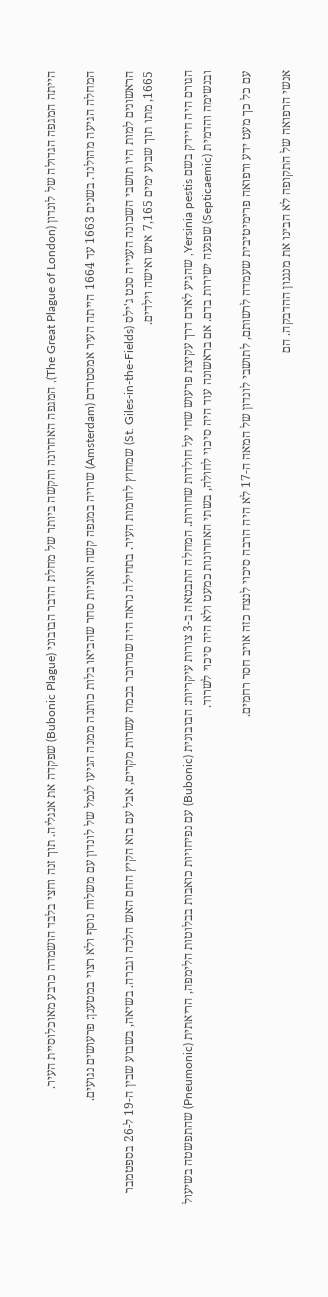הייתה המגפה הגדולה של לונדון (The Great Plague of London), המגפה האחרונה והקשה ביותר של מחלת הדבר הבובוני (Bubonic Plague) שפקדה את אנגליה. תוך זנה וחצי בלבד הושמדה כרבע מאוכלוסיית העיר.

המחלה הגיעה מהולנד. בשנים 1663 עד 1664 הייתה העיר אמסטרדם (Amsterdam) שרויה במגפה קשה ואוניות סחר שהביאו בלות כותנה ממנה הגיעו לנמל של לונדון עם משלוח נוסף ולא רצוי במטענן: פרעושים נגועים.

הראשונים למות היו תושבי השכונה הענייה סנט ג'ילס (St. Giles-in-the-Fields) שמחוץ לחומות העיר. בתחילה נראה היה שמדובר בכמה עשרות מקרים, אבל עם בוא הקיץ החם האש הלכה וגברה. בשיאה, בשבוע שבין ה-19 ל-26 בספטמבר 1665, מתו תוך שבוע ימים 7,165 איש ואישה וילדים.

הגורם היה חיידק בשם Yersinia pestis, שהגיע לאדם דרך עקיצת פרעוש שחי על חולדות שחורות. המחלה התבטאה ב-3 צורות עיקריות: הבובונית (Bubonic) עם נפיחויות כואבות בבלוטות הלימפה, הריאתית (Pneumonic) שהתפשטה בשיעול ובנשימה והדמית (Septicaemic) שפגעה ישירות בדם. אם בראשונה עוד היה סיכוי לחולה, בשתי האחרונות כמעט ולא היה סיכוי לשרוד.

עם כל כך מעט ידע ורפואה פרימיטיבית שעמדה לרשותם, לתושבי לונדון של המאה ה-17 לא היה הרבה סיכוי לנצח כזה אויב חסר רחמים.

אנשי הרפואה של התקופה לא הבינו את מנגנון ההדבקה. הם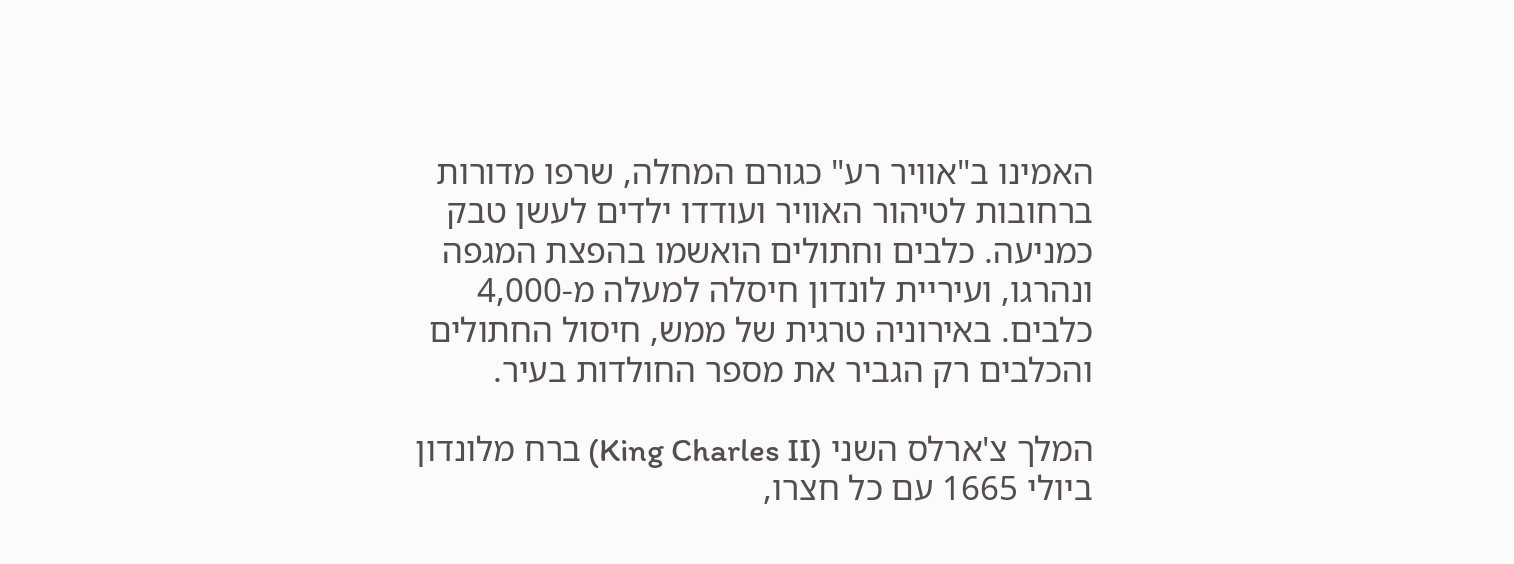האמינו ב"אוויר רע" כגורם המחלה, שרפו מדורות ברחובות לטיהור האוויר ועודדו ילדים לעשן טבק כמניעה. כלבים וחתולים הואשמו בהפצת המגפה ונהרגו, ועיריית לונדון חיסלה למעלה מ-4,000 כלבים. באירוניה טרגית של ממש, חיסול החתולים והכלבים רק הגביר את מספר החולדות בעיר.

המלך צ'ארלס השני (King Charles II) ברח מלונדון ביולי 1665 עם כל חצרו,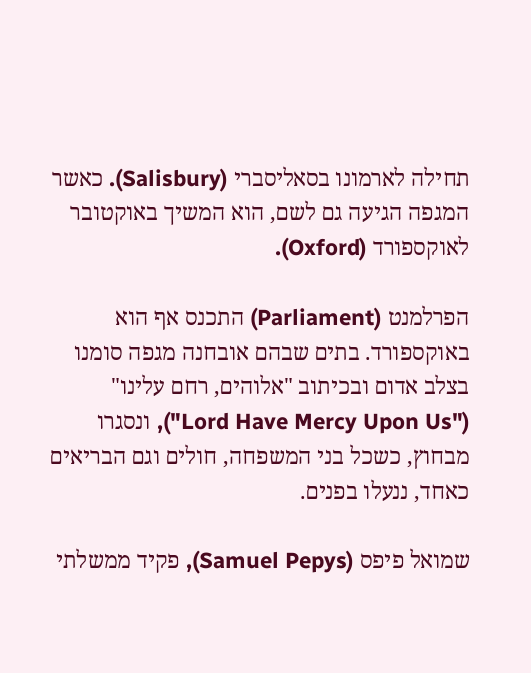תחילה לארמונו בסאליסברי (Salisbury). כאשר המגפה הגיעה גם לשם, הוא המשיך באוקטובר לאוקספורד (Oxford).

הפרלמנט (Parliament) התכנס אף הוא באוקספורד. בתים שבהם אובחנה מגפה סומנו בצלב אדום ובכיתוב "אלוהים, רחם עלינו" ("Lord Have Mercy Upon Us"), ונסגרו מבחוץ, כשכל בני המשפחה, חולים וגם הבריאים כאחד, ננעלו בפנים.

שמואל פיפס (Samuel Pepys), פקיד ממשלתי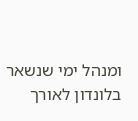ומנהל ימי שנשאר בלונדון לאורך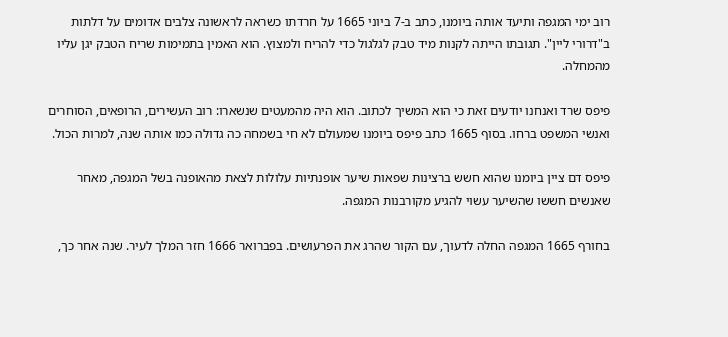רוב ימי המגפה ותיעד אותה ביומנו, כתב ב-7 ביוני 1665 על חרדתו כשראה לראשונה צלבים אדומים על דלתות ב"דרורי ליין". תגובתו הייתה לקנות מיד טבק לגלגול כדי להריח ולמצוץ. הוא האמין בתמימות שריח הטבק יגן עליו מהמחלה.

פיפס שרד ואנחנו יודעים זאת כי הוא המשיך לכתוב. הוא היה מהמעטים שנשארו: רוב העשירים, הרופאים, הסוחרים ואנשי המשפט ברחו. בסוף 1665 כתב פיפס ביומנו שמעולם לא חי בשמחה כה גדולה כמו אותה שנה, למרות הכול.

פיפס דם ציין ביומנו שהוא חשש ברצינות שפאות שיער אופנתיות עלולות לצאת מהאופנה בשל המגפה, מאחר שאנשים חששו שהשיער עשוי להגיע מקורבנות המגפה.

בחורף 1665 המגפה החלה לדעוך, עם הקור שהרג את הפרעושים. בפברואר 1666 חזר המלך לעיר. שנה אחר כך,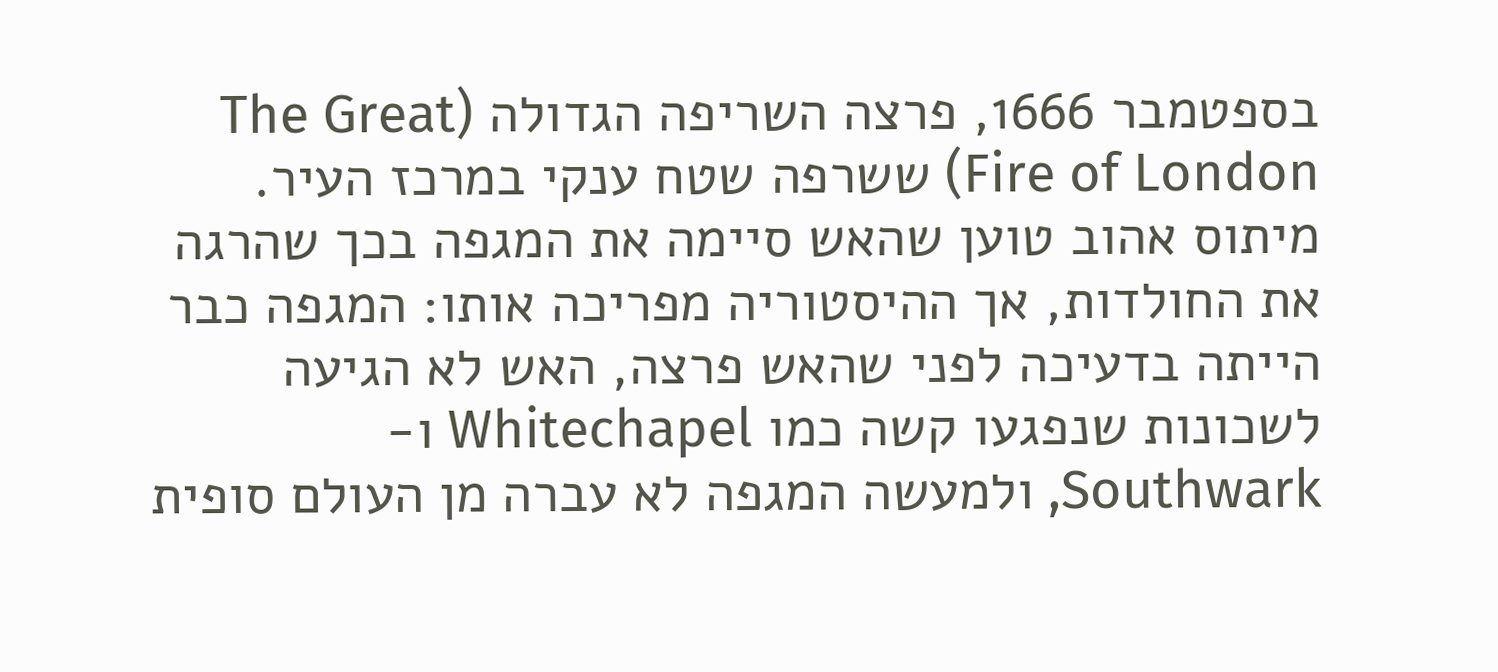בספטמבר 1666, פרצה השריפה הגדולה (The Great Fire of London) ששרפה שטח ענקי במרכז העיר. מיתוס אהוב טוען שהאש סיימה את המגפה בכך שהרגה את החולדות, אך ההיסטוריה מפריכה אותו: המגפה כבר הייתה בדעיכה לפני שהאש פרצה, האש לא הגיעה לשכונות שנפגעו קשה כמו Whitechapel ו-Southwark, ולמעשה המגפה לא עברה מן העולם סופית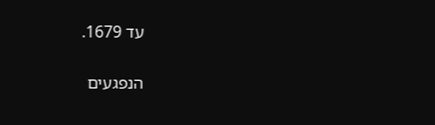עד 1679.

הנפגעים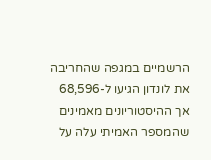הרשמיים במגפה שהחריבה את לונדון הגיעו ל-68,596 אך ההיסטוריונים מאמינים שהמספר האמיתי עלה על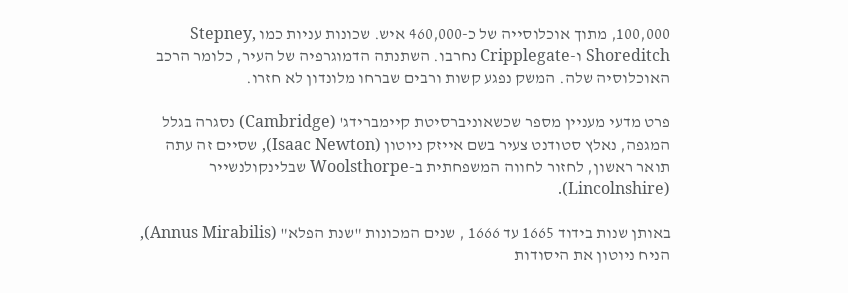100,000, מתוך אוכלוסייה של כ-460,000 איש. שכונות עניות כמו Stepney, Shoreditch ו-Cripplegate נחרבו. השתנתה הדמוגרפיה של העיר, כלומר הרכב האוכלוסיה שלה. המשק נפגע קשות ורבים שברחו מלונדון לא חזרו.

פרט מדעי מעניין מספר שכשאוניברסיטת קיימברידג' (Cambridge) נסגרה בגלל המגפה, נאלץ סטודנט צעיר בשם אייזק ניוטון (Isaac Newton), שסיים זה עתה תואר ראשון, לחזור לחווה המשפחתית ב-Woolsthorpe שבלינקולנשייר (Lincolnshire).

באותן שנות בידוד 1665 עד 1666 , שנים המכונות "שנת הפלא" (Annus Mirabilis), הניח ניוטון את היסודות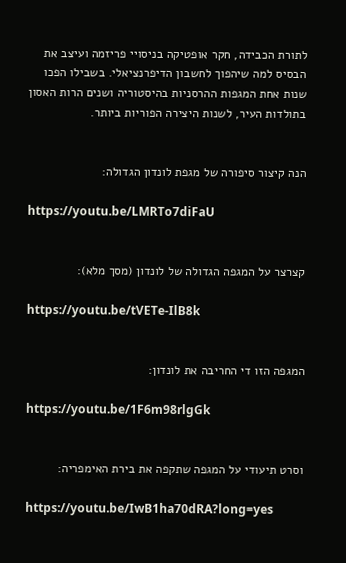לתורת הכבידה, חקר אופטיקה בניסויי פריזמה ועיצב את הבסיס למה שיהפוך לחשבון הדיפרנציאלי. בשבילו הפכו שנות אחת המגפות ההרסניות בהיסטוריה ושנים הרות האסון בתולדות העיר, לשנות היצירה הפוריות ביותר.


הנה קיצור סיפורה של מגפת לונדון הגדולה:

https://youtu.be/LMRTo7diFaU


קצרצר על המגפה הגדולה של לונדון (מסך מלא):

https://youtu.be/tVETe-IlB8k


המגפה הזו די החריבה את לונדון:

https://youtu.be/1F6m98rlgGk


וסרט תיעודי על המגפה שתקפה את בירת האימפריה:

https://youtu.be/IwB1ha70dRA?long=yes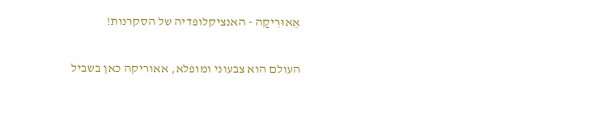אֵאוּרִיקַה - האנציקלופדיה של הסקרנות!

העולם הוא צבעוני ומופלא, אאוריקה כאן בשביל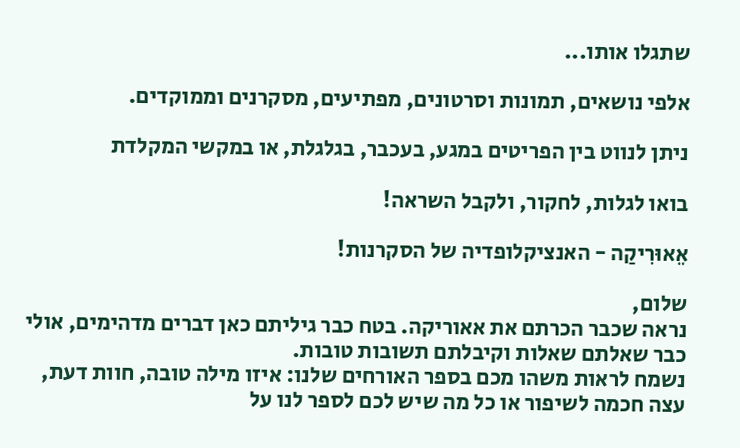שתגלו אותו...

אלפי נושאים, תמונות וסרטונים, מפתיעים, מסקרנים וממוקדים.

ניתן לנווט בין הפריטים במגע, בעכבר, בגלגלת, או במקשי המקלדת

בואו לגלות, לחקור, ולקבל השראה!

אֵאוּרִיקַה - האנציקלופדיה של הסקרנות!

שלום,
נראה שכבר הכרתם את אאוריקה. בטח כבר גיליתם כאן דברים מדהימים, אולי כבר שאלתם שאלות וקיבלתם תשובות טובות.
נשמח לראות משהו מכם בספר האורחים שלנו: איזו מילה טובה, חוות דעת, עצה חכמה לשיפור או כל מה שיש לכם לספר לנו על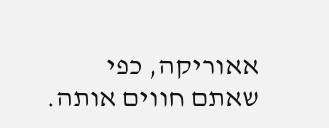אאוריקה, כפי שאתם חווים אותה.